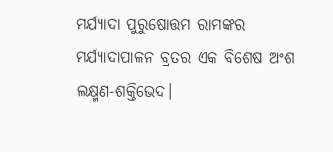ମର୍ଯ୍ୟାଦା ପୁରୁଷୋତ୍ତମ ରାମଙ୍କର ମର୍ଯ୍ୟାଦାପାଳନ ବ୍ରତର ଏକ ବିଶେଷ ଅଂଶ ଲକ୍ଷ୍ମଣ-ଶକ୍ତିଭେଦ।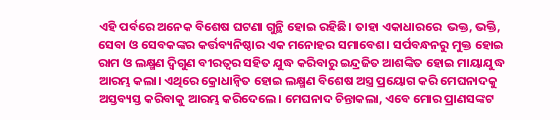ଏହି ପର୍ବରେ ଅନେକ ବିଶେଷ ଘଟଣା ଗୁନ୍ଥି ହୋଇ ରହିଛି। ତାହା ଏକାଧାରରେ  ଭକ୍ତ, ଭକ୍ତି, ସେବା ଓ ସେବକଙ୍କର କର୍ତ୍ତବ୍ୟନିଷ୍ଠାର ଏକ ମନୋହର ସମାବେଶ। ସର୍ପବନ୍ଧନରୁ ମୁକ୍ତ ହୋଇ ରାମ ଓ ଲକ୍ଷ୍ମଣ ଦ୍ବିଗୁଣ ବୀରତ୍ବର ସହିତ ଯୁଦ୍ଧ କରିବାରୁ ଇନ୍ଦ୍ରଜିତ ଆଶଙ୍କିତ ହୋଇ ମାୟାଯୁଦ୍ଧ ଆରମ୍ଭ କଲା। ଏଥିରେ କ୍ରୋଧାନ୍ବିତ ହୋଇ ଲକ୍ଷ୍ମଣ ବିଶେଷ ଅସ୍ତ୍ର ପ୍ରୟୋଗ କରି ମେଘନାଦକୁ ଅସ୍ତବ୍ୟସ୍ତ କରିବାକୁ ଆରମ୍ଭ କରିଦେଲେ। ମେଘନାଦ ଚିନ୍ତାକଲା, ଏବେ ମୋର ପ୍ରାଣସଙ୍କଟ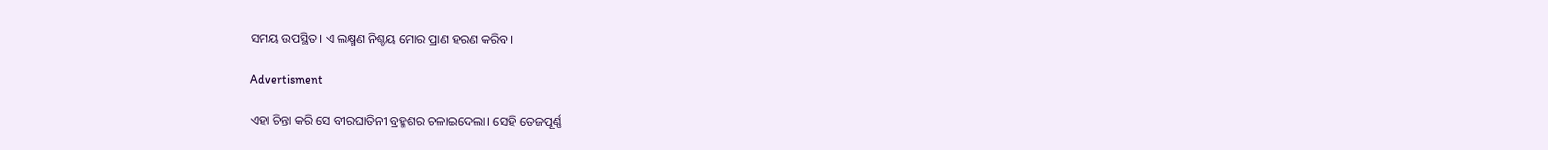ସମୟ ଉପସ୍ଥିତ। ଏ ଲକ୍ଷ୍ମଣ ନିଶ୍ଚୟ ମୋର ପ୍ରାଣ ହରଣ କରିବ।

Advertisment

ଏହା ଚିନ୍ତା କରି ସେ ବୀରଘାତିନୀ ବ୍ରହ୍ମଶର ଚଳାଇଦେଲା। ସେହି ତେଜପୂର୍ଣ୍ଣ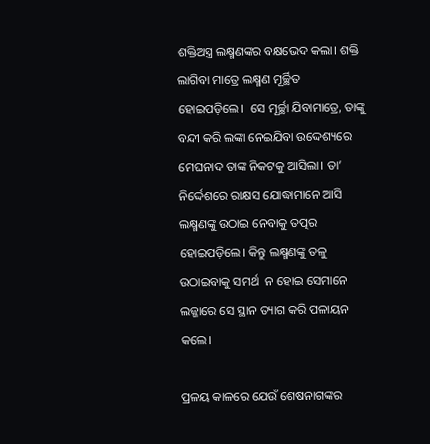ଶକ୍ତିଅସ୍ତ୍ର ଲକ୍ଷ୍ମଣଙ୍କର ବକ୍ଷଭେଦ କଲା। ଶକ୍ତି ଲାଗିବା ମାତ୍ରେ ଲକ୍ଷ୍ମଣ ମୂର୍ଚ୍ଛିତ ହୋଇପଡ଼ିଲେ।  ସେ ମୂର୍ଚ୍ଛା ଯିବାମାତ୍ରେ, ତାଙ୍କୁ ବନ୍ଦୀ କରି ଲଙ୍କା ନେଇଯିବା ଉଦ୍ଦେଶ୍ୟରେ ମେଘନାଦ ତାଙ୍କ ନିକଟକୁ ଆସିଲା। ତା’ ନିର୍ଦ୍ଦେଶରେ ରାକ୍ଷସ ଯୋଦ୍ଧାମାନେ ଆସି ଲକ୍ଷ୍ମଣଙ୍କୁ ଉଠାଇ ନେବାକୁ ତତ୍ପର ହୋଇପଡ଼ିଲେ। କିନ୍ତୁ ଲକ୍ଷ୍ମଣଙ୍କୁ ତଳୁ ଉଠାଇବାକୁ ସମର୍ଥ  ନ ହୋଇ ସେମାନେ ଲଜ୍ଜାରେ ସେ ସ୍ଥାନ ତ୍ୟାଗ କରି ପଳାୟନ କଲେ।

ପ୍ରଳୟ କାଳରେ ଯେଉଁ ଶେଷନାଗଙ୍କର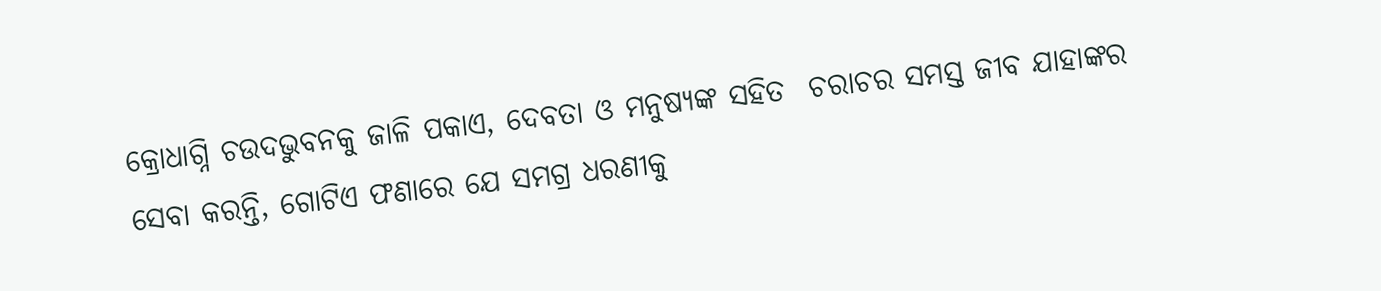କ୍ରୋଧାଗ୍ନି ଚଉଦଭୁବନକୁ ଜାଳି ପକାଏ, ଦେବତା ଓ ମନୁଷ୍ୟଙ୍କ ସହିତ  ଚରାଚର ସମସ୍ତ ଜୀବ ଯାହାଙ୍କର ସେବା କରନ୍ତି, ଗୋଟିଏ ଫଣାରେ ଯେ ସମଗ୍ର ଧରଣୀକୁ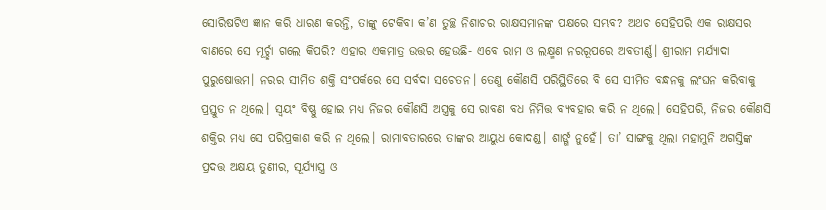ସୋରି‌ଷଟିଏ ଜ୍ଞାନ କରି ଧାରଣ କରନ୍ତି, ତାଙ୍କୁ ଟେକିବା କ’ଣ ତୁଚ୍ଛ ନିଶାଚର ରାକ୍ଷସମାନଙ୍କ ପକ୍ଷରେ ସମ୍ଭବ? ଅଥଚ ସେହିପରି ଏକ ରାକ୍ଷସର ବାଣରେ ସେ ମୂର୍ଚ୍ଛା ଗଲେ କିପରି? ଏହାର ଏକମାତ୍ର ଉତ୍ତର ହେଉଛି- ଏବେ ରାମ ଓ ଲକ୍ଷ୍ମଣ ନରରୂପରେ ଅବତୀର୍ଣ୍ଣ। ଶ୍ରୀରାମ ମର୍ଯ୍ୟାଦା ପୁରୁଷୋତ୍ତମ। ନରର ସୀମିତ ଶକ୍ତି ସଂପର୍କରେ ସେ ସର୍ବଦା ସଚେତନ। ତେଣୁ କୌଣସି ପରିସ୍ଥିତିରେ ବି ସେ ସୀମିତ ବନ୍ଧନକୁ ଲଂଘନ କରିବାକୁ ପ୍ରସ୍ତୁତ ନ ଥିଲେ। ସ୍ବୟଂ ବିଷ୍ଣୁ ହୋଇ ମଧ୍ୟ ନିଜର କୌଣସି ଅସ୍ତ୍ରକୁ ସେ ରାବଣ ବଧ ନିମିତ୍ତ ବ୍ୟବହାର କରି ନ ଥିଲେ। ସେହିପରି, ନିଜର କୌଣସି ଶକ୍ତିର ମଧ୍ୟ ସେ ପରିପ୍ରକାଶ କରି ନ ଥିଲେ। ରାମାବତାରରେ ତାଙ୍କର ଆୟୁଧ‌ କୋଦଣ୍ଡ। ଶାର୍ଙ୍ଗ ନୁହେଁ। ତା’ ସାଙ୍ଗକୁ ଥିଲା ମହାମୁନି ଅଗସ୍ତିଙ୍କ ପ୍ରଦତ୍ତ ଅକ୍ଷୟ ତୁଣୀର, ସୂର୍ଯ୍ୟାସ୍ତ୍ର ଓ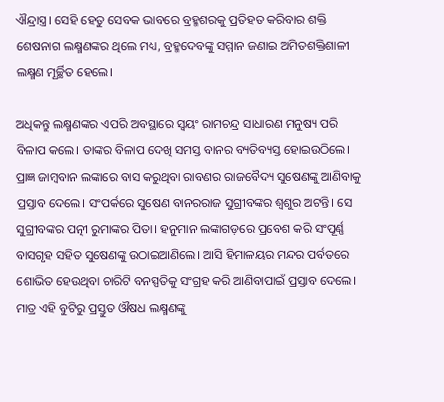ଐନ୍ଦ୍ରାସ୍ତ୍ର। ସେହି ହେତୁ ସେବକ ଭାବରେ ବ୍ରହ୍ମଶରକୁ ପ୍ରତିହତ କରିବାର ଶକ୍ତି ଶେଷନାଗ ଲକ୍ଷ୍ମଣଙ୍କର ଥିଲେ ମଧ୍ୟ, ବ୍ରହ୍ମଦେବଙ୍କୁ ସମ୍ମାନ ଜଣାଇ ଅମିତଶକ୍ତିଶାଳୀ ଲକ୍ଷ୍ମଣ ମୂର୍ଚ୍ଛିତ ହେଲେ।

ଅଧିକନ୍ତୁ ଲକ୍ଷ୍ମଣଙ୍କର ଏପରି ଅବସ୍ଥାରେ ସ୍ବୟଂ ରାମଚନ୍ଦ୍ର ସାଧାରଣ ମନୁଷ୍ୟ ପରି ବିଳାପ କଲେ। ତାଙ୍କର ବିଳାପ ଦେଖି ସମସ୍ତ ବାନର ବ୍ୟତିବ୍ୟସ୍ତ ହୋଇଉଠିଲେ। ପ୍ରାଜ୍ଞ ଜାମ୍ବବାନ ଲଙ୍କାରେ ବାସ କରୁଥିବା ରାବଣର ରାଜବୈଦ୍ୟ ସୁଷେଣଙ୍କୁ ଆଣିବାକୁ ପ୍ରସ୍ତାବ ଦେଲେ। ସଂପର୍କରେ ସୁଷେଣ ବାନରରାଜ ସୁଗ୍ରୀବଙ୍କର ଶ୍ବଶୁର ଅଟନ୍ତି। ସେ ସୁଗ୍ରୀବଙ୍କର ପତ୍ନୀ ରୁମାଙ୍କର ପିତା। ହନୁମାନ ଲଙ୍କାଗଡ଼ରେ ପ୍ରବେଶ କରି ସଂପୂର୍ଣ୍ଣ ବାସଗୃହ ସହିତ ସୁଷେଣଙ୍କୁ ଉଠାଇଆଣିଲେ। ଆସି ହିମାଳୟର ମନ୍ଦର ପର୍ବତରେ ଶୋଭିତ ହେଉଥିବା ଚାରିଟି ବନସ୍ପତିକୁ ସଂଗ୍ରହ କରି ଆଣିବାପାଇଁ ପ୍ରସ୍ତାବ ଦେଲେ। ମାତ୍ର ଏହି ବୁଟିରୁ ପ୍ରସ୍ତୁତ ଔଷଧ ଲକ୍ଷ୍ମଣଙ୍କୁ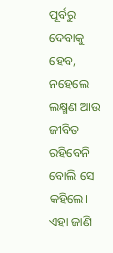ପୂର୍ବରୁ ଦେବାକୁ ହେବ, ନହେଲେ ଲକ୍ଷ୍ମଣ ଆଉ ଜୀବିତ ରହିବେନି ବୋଲି ସେ କହିଲେ। ଏହା ଜାଣି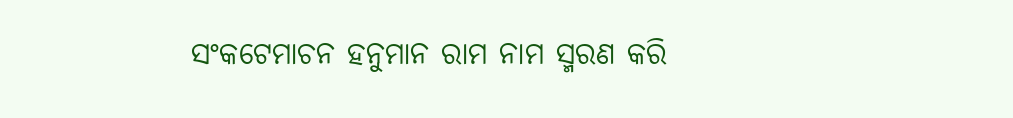ସଂକଟ‌େମାଚନ ହନୁମାନ ରାମ ନାମ ସ୍ମରଣ କରି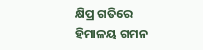କ୍ଷିପ୍ର ଗତିରେ ହିମାଳୟ ଗମନ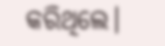କରିଥିଲେ।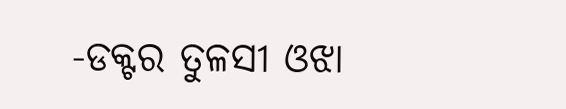-ଡକ୍ଟର ତୁଳସୀ ଓଝା